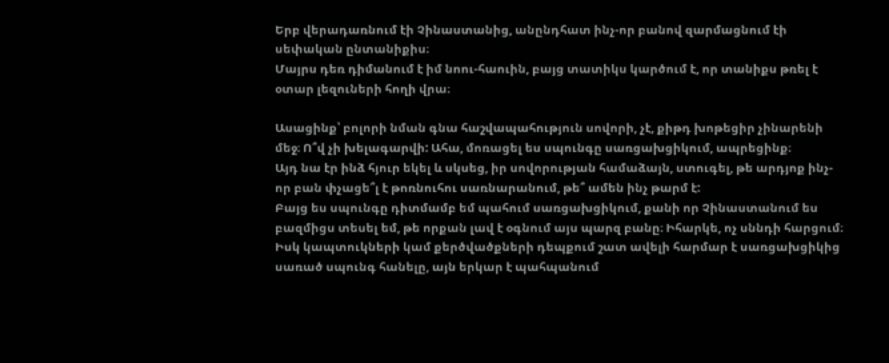Երբ վերադառնում էի Չինաստանից, անընդհատ ինչ-որ բանով զարմացնում էի սեփական ընտանիքիս։
Մայրս դեռ դիմանում է իմ նոու-հաուին, բայց տատիկս կարծում է, որ տանիքս թռել է օտար լեզուների հողի վրա։

Ասացինք՝ բոլորի նման գնա հաշվապահություն սովորի, չէ, քիթդ խոթեցիր չինարենի մեջ։ Ո՞վ չի խելագարվի: Ահա, մոռացել ես սպունգը սառցախցիկում, ապրեցինք։
Այդ նա էր ինձ հյուր եկել և սկսեց, իր սովորության համաձայն, ստուգել, թե արդյոք ինչ-որ բան փչացե՞լ է թոռնուհու սառնարանում, թե՞ ամեն ինչ թարմ է:
Բայց ես սպունգը դիտմամբ եմ պահում սառցախցիկում, քանի որ Չինաստանում ես բազմիցս տեսել եմ, թե որքան լավ է օգնում այս պարզ բանը։ Իհարկե, ոչ սննդի հարցում։
Իսկ կապտուկների կամ քերծվածքների դեպքում շատ ավելի հարմար է սառցախցիկից սառած սպունգ հանելը, այն երկար է պահպանում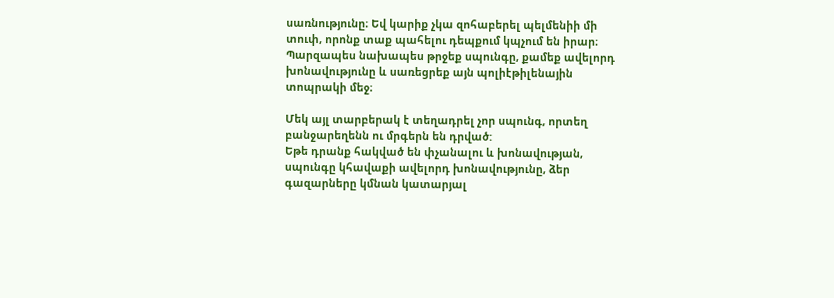սառնությունը։ Եվ կարիք չկա զոհաբերել պելմենիի մի տուփ, որոնք տաք պահելու դեպքում կպչում են իրար։
Պարզապես նախապես թրջեք սպունգը, քամեք ավելորդ խոնավությունը և սառեցրեք այն պոլիէթիլենային տոպրակի մեջ։

Մեկ այլ տարբերակ է տեղադրել չոր սպունգ, որտեղ բանջարեղենն ու մրգերն են դրված:
Եթե դրանք հակված են փչանալու և խոնավության, սպունգը կհավաքի ավելորդ խոնավությունը, ձեր գազարները կմնան կատարյալ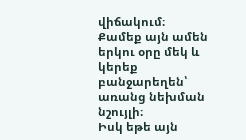վիճակում։ Քամեք այն ամեն երկու օրը մեկ և կերեք բանջարեղեն՝ առանց նեխման նշույլի։
Իսկ եթե այն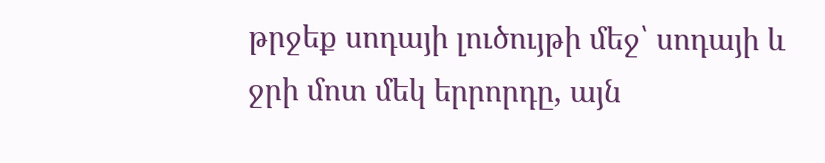թրջեք սոդայի լուծույթի մեջ՝ սոդայի և ջրի մոտ մեկ երրորդը, այն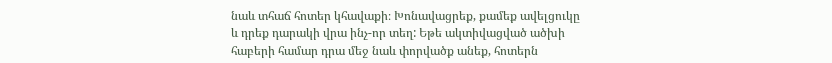նաև տհաճ հոտեր կհավաքի։ Խոնավացրեք, քամեք ավելցուկը և դրեք դարակի վրա ինչ-որ տեղ: Եթե ակտիվացված ածխի հաբերի համար դրա մեջ նաև փորվածք անեք, հոտերն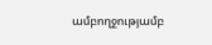ամբողջությամբ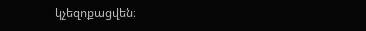կչեզոքացվեն։